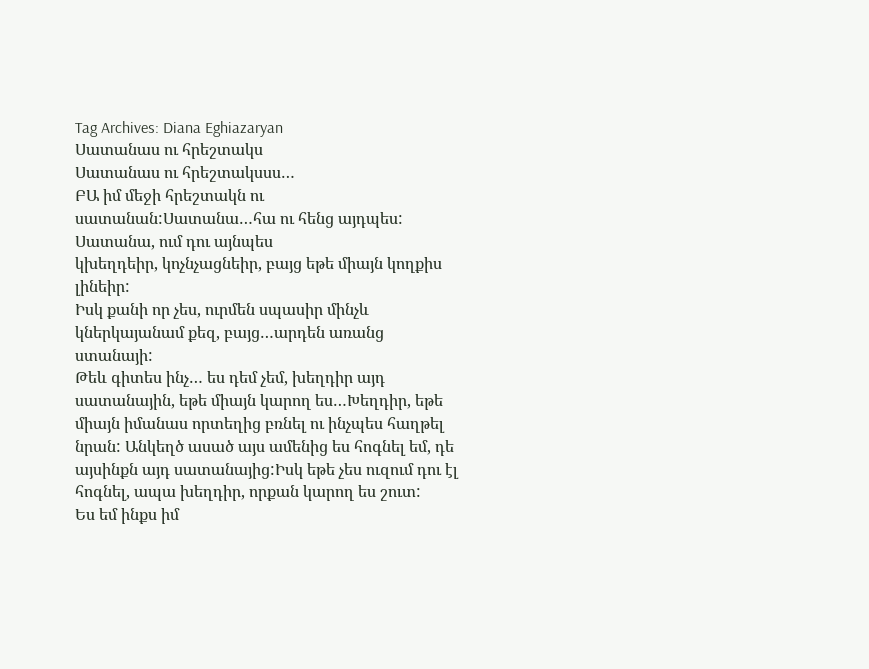Tag Archives: Diana Eghiazaryan
Սատանաս ու հրեշտակս
Սատանաս ու հրեշտակսսս…
ԲԱ իմ մեջի հրեշտակն ու սատանան:Սատանա…հա ու հենց այդպես: Սատանա, ում դու այնպես
կխեղդեիր, կոչնչացնեիր, բայց եթե միայն կողքիս լինեիր:
Իսկ քանի որ չես, ուրմեն սպասիր մինչև կներկայանամ քեզ, բայց…արդեն առանց ստանայի:
Թեև գիտես ինչ… ես դեմ չեմ, խեղդիր այդ սատանային, եթե միայն կարող ես…Խեղդիր, եթե միայն իմանաս որտեղից բռնել ու ինչպես հաղթել նրան: Անկեղծ ասած այս ամենից ես հոգնել եմ, դե այսինքն այդ սատանայից:Իսկ եթե չես ուզում դու էլ հոգնել, ապա խեղդիր, որքան կարող ես շուտ:
Ես եմ ինքս իմ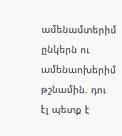ամենամտերիմ ընկերն ու ամենաոխերիմ թշնամին. դու էլ պետք է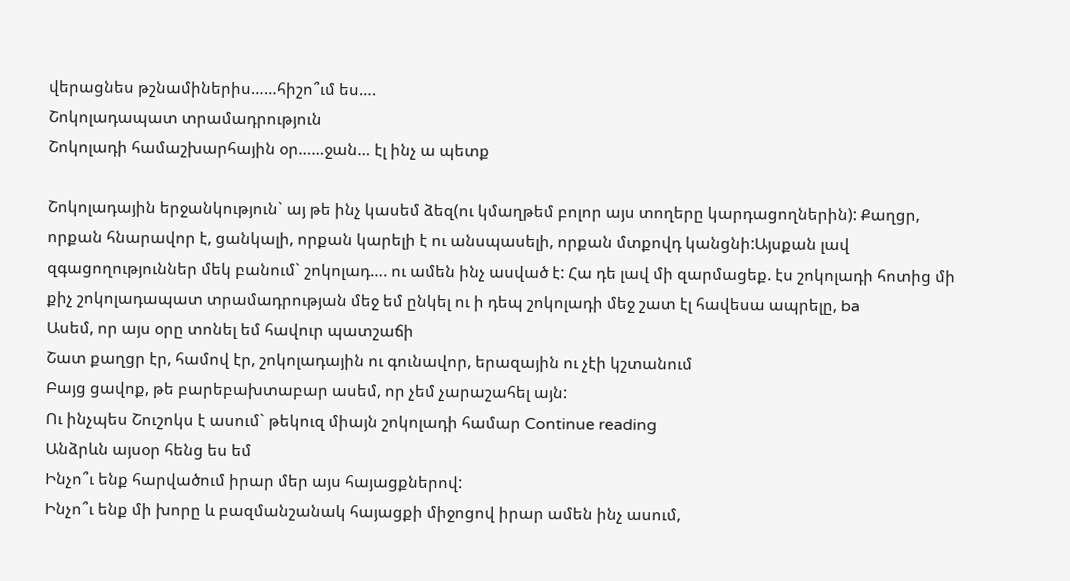վերացնես թշնամիներիս……հիշո՞ւմ ես….
Շոկոլադապատ տրամադրություն
Շոկոլադի համաշխարհային օր……ջան… էլ ինչ ա պետք

Շոկոլադային երջանկություն` այ թե ինչ կասեմ ձեզ(ու կմաղթեմ բոլոր այս տողերը կարդացողներին): Քաղցր, որքան հնարավոր է, ցանկալի, որքան կարելի է ու անսպասելի, որքան մտքովդ կանցնի:Այսքան լավ զգացողություններ մեկ բանում` շոկոլադ…. ու ամեն ինչ ասված է: Հա դե լավ մի զարմացեք. էս շոկոլադի հոտից մի քիչ շոկոլադապատ տրամադրության մեջ եմ ընկել ու ի դեպ շոկոլադի մեջ շատ էլ հավեսա ապրելը, ba
Ասեմ, որ այս օրը տոնել եմ հավուր պատշաճի
Շատ քաղցր էր, համով էր, շոկոլադային ու գունավոր, երազային ու չէի կշտանում
Բայց ցավոք, թե բարեբախտաբար ասեմ, որ չեմ չարաշահել այն:
Ու ինչպես Շուշոկս է ասում` թեկուզ միայն շոկոլադի համար Continue reading
Անձրևն այսօր հենց ես եմ
Ինչո՞ւ ենք հարվածում իրար մեր այս հայացքներով:
Ինչո՞ւ ենք մի խորը և բազմանշանակ հայացքի միջոցով իրար ամեն ինչ ասում,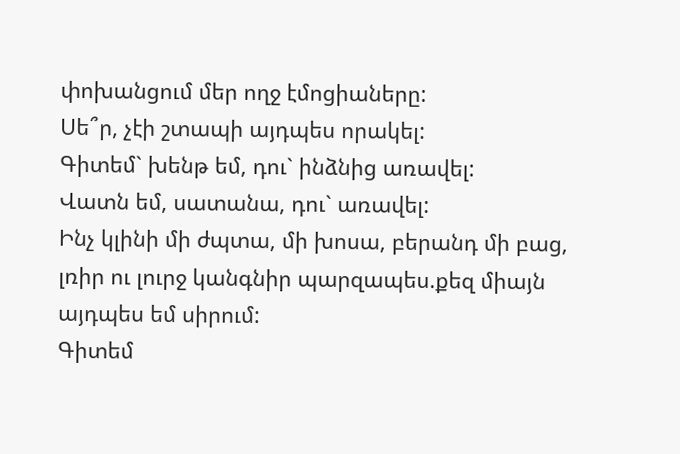փոխանցում մեր ողջ էմոցիաները:
Սե՞ր, չէի շտապի այդպես որակել:
Գիտեմ` խենթ եմ, դու` ինձնից առավել:
Վատն եմ, սատանա, դու` առավել:
Ինչ կլինի մի ժպտա, մի խոսա, բերանդ մի բաց, լռիր ու լուրջ կանգնիր պարզապես.քեզ միայն այդպես եմ սիրում:
Գիտեմ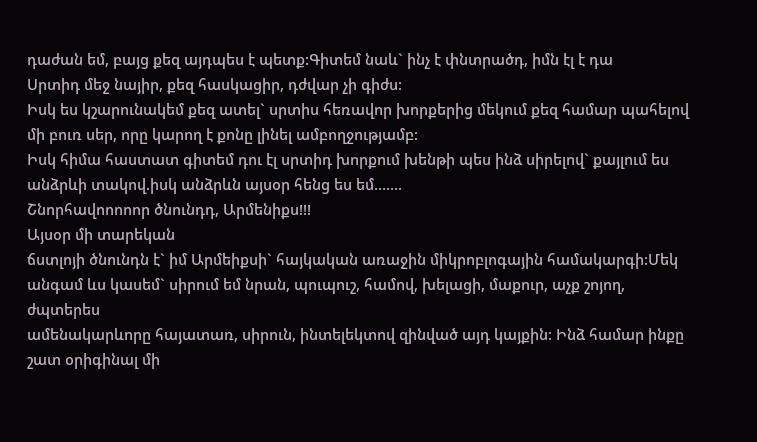դաժան եմ, բայց քեզ այդպես է պետք:Գիտեմ նաև` ինչ է փնտրածդ, իմն էլ է դա
Սրտիդ մեջ նայիր, քեզ հասկացիր, դժվար չի գիժս:
Իսկ ես կշարունակեմ քեզ ատել` սրտիս հեռավոր խորքերից մեկում քեզ համար պահելով մի բուռ սեր, որը կարող է քոնը լինել ամբողջությամբ:
Իսկ հիմա հաստատ գիտեմ դու էլ սրտիդ խորքում խենթի պես ինձ սիրելով` քայլում ես անձրևի տակով.իսկ անձրևն այսօր հենց ես եմ…….
Շնորհավոոոոոր ծնունդդ, Արմենիքս!!!
Այսօր մի տարեկան
ճստլոյի ծնունդն է` իմ Արմեիքսի` հայկական առաջին միկրոբլոգային համակարգի:Մեկ անգամ ևս կասեմ` սիրում եմ նրան, պուպուշ, համով, խելացի, մաքուր, աչք շոյող, ժպտերես
ամենակարևորը հայատառ, սիրուն, ինտելեկտով զինված այդ կայքին: Ինձ համար ինքը շատ օրիգինալ մի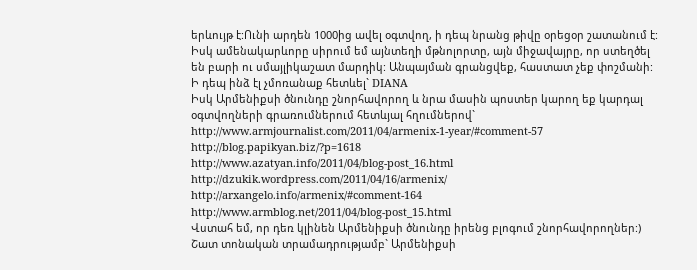երևույթ է:Ունի արդեն 1000ից ավել օգտվող, ի դեպ նրանց թիվը օրեցօր շատանում է: Իսկ ամենակարևորը սիրում եմ այնտեղի մթնոլորտը, այն միջավայրը, որ ստեղծել են բարի ու սմայլիկաշատ մարդիկ: Անպայման գրանցվեք, հաստատ չեք փոշմանի:
Ի դեպ ինձ էլ չմոռանաք հետևել` DIANA
Իսկ Արմենիքսի ծնունդը շնորհավորող և նրա մասին պոստեր կարող եք կարդալ օգտվողների գրառումներում հետևյալ հղումներով`
http://www.armjournalist.com/2011/04/armenix-1-year/#comment-57
http://blog.papikyan.biz/?p=1618
http://www.azatyan.info/2011/04/blog-post_16.html
http://dzukik.wordpress.com/2011/04/16/armenix/
http://arxangelo.info/armenix/#comment-164
http://www.armblog.net/2011/04/blog-post_15.html
Վստահ եմ, որ դեռ կլինեն Արմենիքսի ծնունդը իրենց բլոգում շնորհավորողներ:)
Շատ տոնական տրամադրությամբ` Արմենիքսի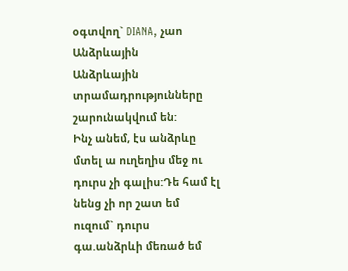օգտվող` DIANA, չաո
Անձրևային
Անձրևային տրամադրությունները շարունակվում են:
Ինչ անեմ, էս անձրևը մտել ա ուղեղիս մեջ ու դուրս չի գալիս:Դե համ էլ նենց չի որ շատ եմ ուզում` դուրս գա.անձրևի մեռած եմ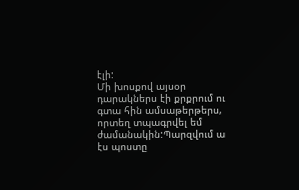էլի:
Մի խոսքով այսօր դարակներս էի քրքրում ու գտա հին ամսաթերթերս, որտեղ տպագրվել եմ ժամանակին:Պարզվում ա էս պոստը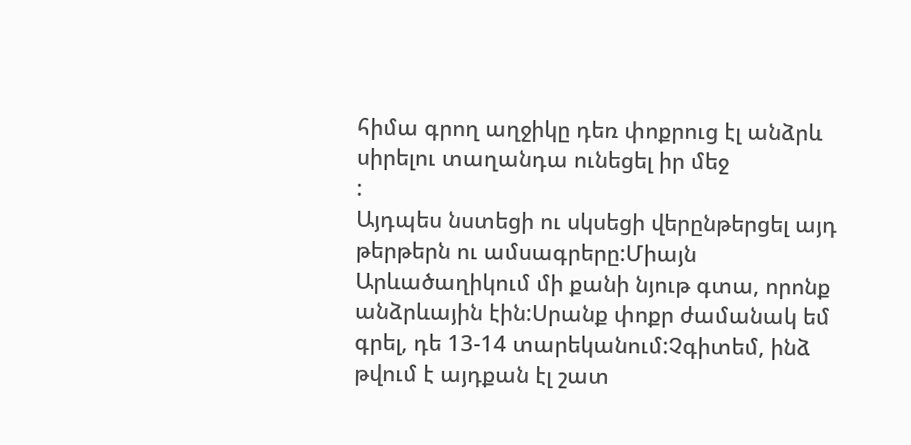հիմա գրող աղջիկը դեռ փոքրուց էլ անձրև սիրելու տաղանդա ունեցել իր մեջ
:
Այդպես նստեցի ու սկսեցի վերընթերցել այդ թերթերն ու ամսագրերը:Միայն Արևածաղիկում մի քանի նյութ գտա, որոնք անձրևային էին:Սրանք փոքր ժամանակ եմ գրել, դե 13-14 տարեկանում:Չգիտեմ, ինձ թվում է այդքան էլ շատ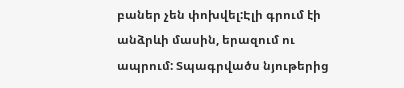բաներ չեն փոխվել:Էլի գրում էի անձրևի մասին, երազում ու ապրում: Տպագրվածս նյութերից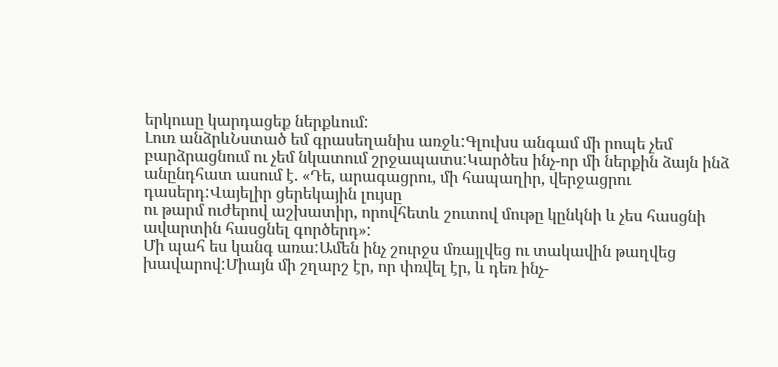երկուսը կարդացեք ներքևում:
Լուռ անձրևՆստած եմ գրասեղանիս առջև:Գլուխս անգամ մի րոպե չեմ բարձրացնում ու չեմ նկատում շրջապատս:Կարծես ինչ-որ մի ներքին ձայն ինձ անընդհատ ասում է. «Դե, արագացրու, մի հապաղիր, վերջացրու դասերդ:Վայելիր ցերեկային լույսը
ու թարմ ուժերով աշխատիր, որովհետև շուտով մութը կընկնի և չես հասցնի ավարտին հասցնել գործերդ»:
Մի պահ ես կանգ առա:Ամեն ինչ շուրջս մռայլվեց ու տակավին թաղվեց խավարով:Միայն մի շղարշ էր, որ փռվել էր, և դեռ ինչ-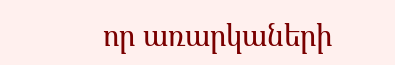որ առարկաների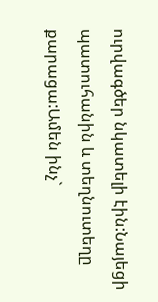ուրվագծեր նկատելի էին:Նայեցի պատուհանին և տեղնուտեղը քարացա:Ամեն ինչ`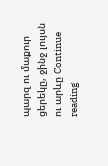պարզ ու մաքուր ցերեկը, ջինջ լույսն ու արևը Continue reading